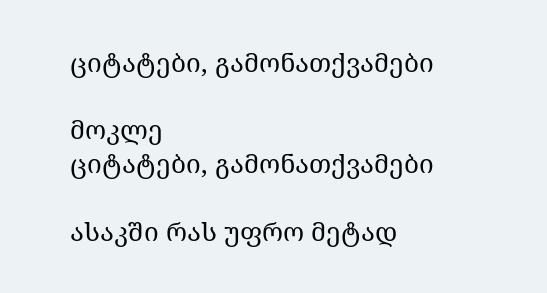ციტატები, გამონათქვამები

მოკლე
ციტატები, გამონათქვამები

ასაკში რას უფრო მეტად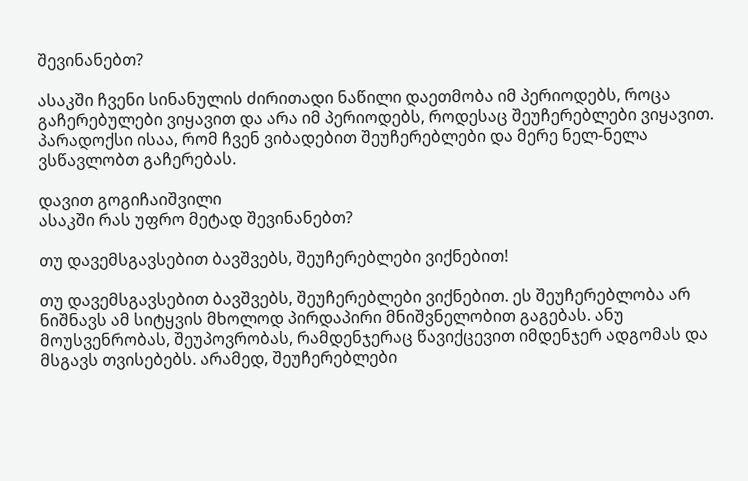შევინანებთ?

ასაკში ჩვენი სინანულის ძირითადი ნაწილი დაეთმობა იმ პერიოდებს, როცა გაჩერებულები ვიყავით და არა იმ პერიოდებს, როდესაც შეუჩერებლები ვიყავით. პარადოქსი ისაა, რომ ჩვენ ვიბადებით შეუჩერებლები და მერე ნელ-ნელა ვსწავლობთ გაჩერებას.

დავით გოგიჩაიშვილი
ასაკში რას უფრო მეტად შევინანებთ?

თუ დავემსგავსებით ბავშვებს, შეუჩერებლები ვიქნებით!

თუ დავემსგავსებით ბავშვებს, შეუჩერებლები ვიქნებით. ეს შეუჩერებლობა არ ნიშნავს ამ სიტყვის მხოლოდ პირდაპირი მნიშვნელობით გაგებას. ანუ მოუსვენრობას, შეუპოვრობას, რამდენჯერაც წავიქცევით იმდენჯერ ადგომას და მსგავს თვისებებს. არამედ, შეუჩერებლები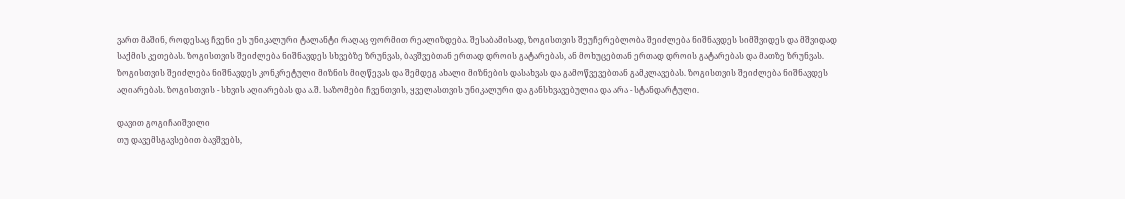ვართ მაშინ, როდესაც ჩვენი ეს უნიკალური ტალანტი რაღაც ფორმით რეალიზდება. შესაბამისად, ზოგისთვის შეუჩერებლობა შეიძლება ნიშნავდეს სიმშვიდეს და მშვიდად საქმის კეთებას. ზოგისთვის შეიძლება ნიშნავდეს სხვებზე ზრუნვას, ბავშვებთან ერთად დროის გატარებას, ან მოხუცებთან ერთად დროის გატარებას და მათზე ზრუნვას. ზოგისთვის შეიძლება ნიშნავდეს კონკრეტული მიზნის მიღწევას და შემდეგ ახალი მიზნების დასახვას და გამოწვევებთან გამკლავებას. ზოგისთვის შეიძლება ნიშნავდეს აღიარებას. ზოგისთვის - სხვის აღიარებას და ა.შ. საზომები ჩვენთვის, ყველასთვის უნიკალური და განსხვავებულია და არა - სტანდარტული.

დავით გოგიჩაიშვილი
თუ დავემსგავსებით ბავშვებს,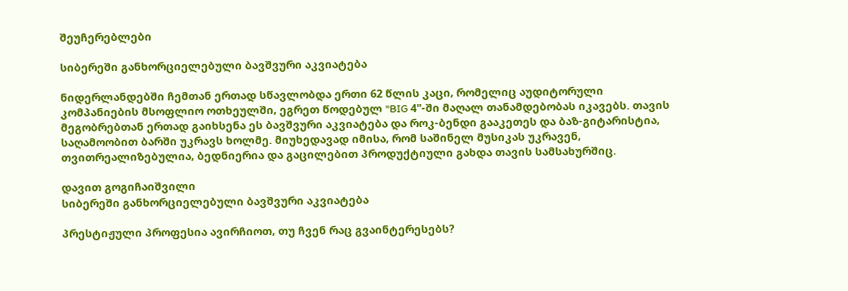შეუჩერებლები

სიბერეში განხორციელებული ბავშვური აკვიატება

ნიდერლანდებში ჩემთან ერთად სწავლობდა ერთი 62 წლის კაცი, რომელიც აუდიტორული კომპანიების მსოფლიო ოთხეულში, ეგრეთ წოდებულ "BIG 4"-ში მაღალ თანამდებობას იკავებს. თავის მეგობრებთან ერთად გაიხსენა ეს ბავშვური აკვიატება და როკ-ბენდი გააკეთეს და ბაზ-გიტარისტია, საღამოობით ბარში უკრავს ხოლმე. მიუხედავად იმისა, რომ საშინელ მუსიკას უკრავენ, თვითრეალიზებულია, ბედნიერია და გაცილებით პროდუქტიული გახდა თავის სამსახურშიც.

დავით გოგიჩაიშვილი
სიბერეში განხორციელებული ბავშვური აკვიატება

პრესტიჟული პროფესია ავირჩიოთ, თუ ჩვენ რაც გვაინტერესებს?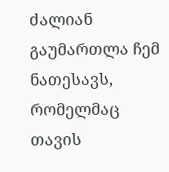ძალიან გაუმართლა ჩემ ნათესავს, რომელმაც თავის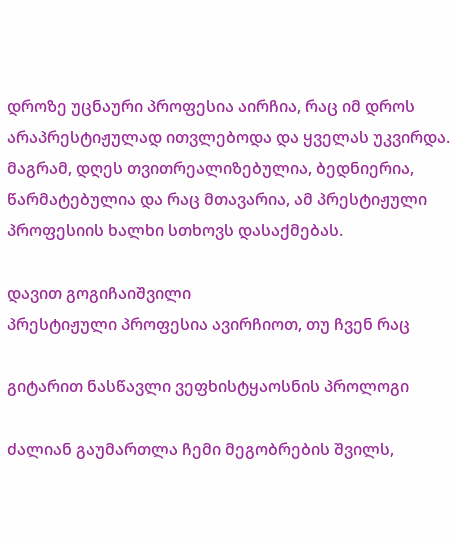დროზე უცნაური პროფესია აირჩია, რაც იმ დროს არაპრესტიჟულად ითვლებოდა და ყველას უკვირდა. მაგრამ, დღეს თვითრეალიზებულია, ბედნიერია, წარმატებულია და რაც მთავარია, ამ პრესტიჟული პროფესიის ხალხი სთხოვს დასაქმებას.

დავით გოგიჩაიშვილი
პრესტიჟული პროფესია ავირჩიოთ, თუ ჩვენ რაც

გიტარით ნასწავლი ვეფხისტყაოსნის პროლოგი

ძალიან გაუმართლა ჩემი მეგობრების შვილს,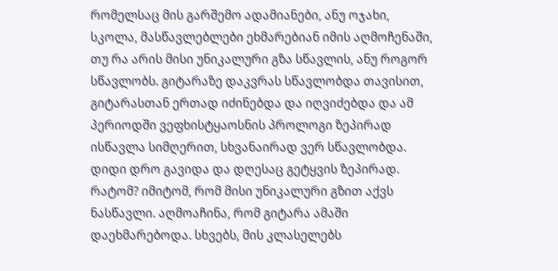რომელსაც მის გარშემო ადამიანები, ანუ ოჯახი, სკოლა, მასწავლებლები ეხმარებიან იმის აღმოჩენაში, თუ რა არის მისი უნიკალური გზა სწავლის, ანუ როგორ სწავლობს. გიტარაზე დაკვრას სწავლობდა თავისით, გიტარასთან ერთად იძინებდა და იღვიძებდა და ამ პერიოდში ვეფხისტყაოსნის პროლოგი ზეპირად ისწავლა სიმღერით, სხვანაირად ვერ სწავლობდა. დიდი დრო გავიდა და დღესაც გეტყვის ზეპირად. რატომ? იმიტომ, რომ მისი უნიკალური გზით აქვს ნასწავლი. აღმოაჩინა, რომ გიტარა ამაში დაეხმარებოდა. სხვებს, მის კლასელებს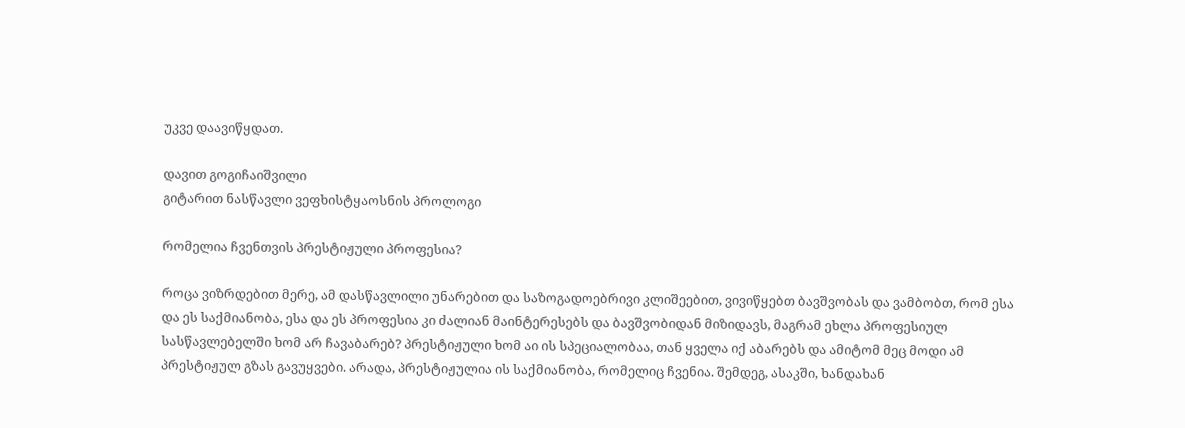უკვე დაავიწყდათ.

დავით გოგიჩაიშვილი
გიტარით ნასწავლი ვეფხისტყაოსნის პროლოგი

რომელია ჩვენთვის პრესტიჟული პროფესია?

როცა ვიზრდებით მერე, ამ დასწავლილი უნარებით და საზოგადოებრივი კლიშეებით, ვივიწყებთ ბავშვობას და ვამბობთ, რომ ესა და ეს საქმიანობა, ესა და ეს პროფესია კი ძალიან მაინტერესებს და ბავშვობიდან მიზიდავს, მაგრამ ეხლა პროფესიულ სასწავლებელში ხომ არ ჩავაბარებ? პრესტიჟული ხომ აი ის სპეციალობაა, თან ყველა იქ აბარებს და ამიტომ მეც მოდი ამ პრესტიჟულ გზას გავუყვები. არადა, პრესტიჟულია ის საქმიანობა, რომელიც ჩვენია. შემდეგ, ასაკში, ხანდახან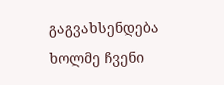გაგვახსენდება ხოლმე ჩვენი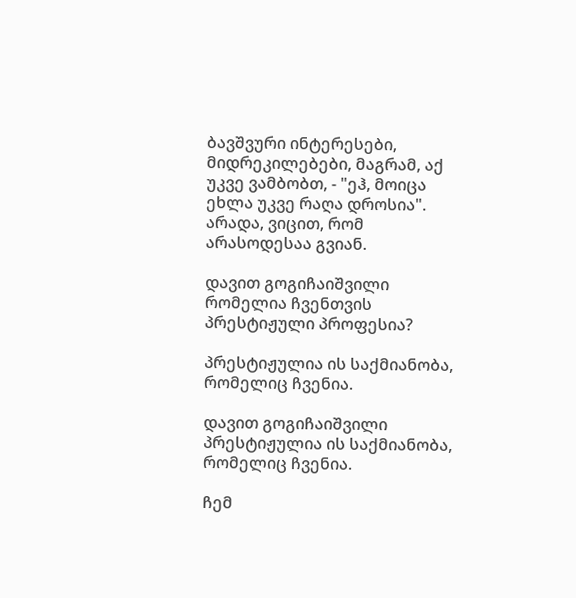ბავშვური ინტერესები, მიდრეკილებები, მაგრამ, აქ უკვე ვამბობთ, - "ეჰ, მოიცა ეხლა უკვე რაღა დროსია". არადა, ვიცით, რომ არასოდესაა გვიან.

დავით გოგიჩაიშვილი
რომელია ჩვენთვის პრესტიჟული პროფესია?

პრესტიჟულია ის საქმიანობა, რომელიც ჩვენია.

დავით გოგიჩაიშვილი
პრესტიჟულია ის საქმიანობა, რომელიც ჩვენია.

ჩემ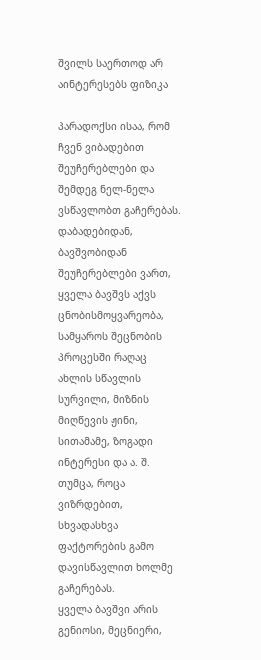შვილს საერთოდ არ აინტერესებს ფიზიკა

პარადოქსი ისაა, რომ ჩვენ ვიბადებით შეუჩერებლები და შემდეგ ნელ-ნელა ვსწავლობთ გაჩერებას.
დაბადებიდან, ბავშვობიდან შეუჩერებლები ვართ, ყველა ბავშვს აქვს ცნობისმოყვარეობა, სამყაროს შეცნობის პროცესში რაღაც ახლის სწავლის სურვილი, მიზნის მიღწევის ჟინი, სითამამე, ზოგადი ინტერესი და ა. შ. თუმცა, როცა ვიზრდებით, სხვადასხვა ფაქტორების გამო დავისწავლით ხოლმე გაჩერებას.
ყველა ბავშვი არის გენიოსი, მეცნიერი,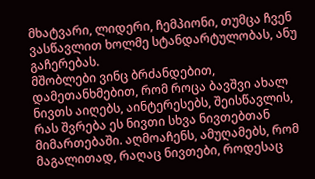მხატვარი, ლიდერი, ჩემპიონი, თუმცა ჩვენ ვასწავლით ხოლმე სტანდარტულობას, ანუ გაჩერებას.
მშობლები ვინც ბრძანდებით, დამეთანხმებით, რომ როცა ბავშვი ახალ ნივთს აიღებს, აინტერესებს, შეისწავლის, რას შვრება ეს ნივთი სხვა ნივთებთან მიმართებაში. აღმოაჩენს, ამუღამებს, რომ მაგალითად, რაღაც ნივთები, როდესაც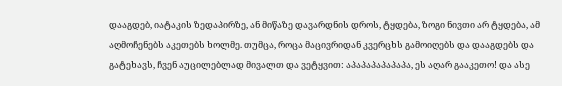დააგდებ, იატაკის ზედაპირზე, ან მიწაზე დავარდნის დროს, ტყდება, ზოგი ნივთი არ ტყდება, ამ აღმოჩენებს აკეთებს ხოლმე. თუმცა, როცა მაცივრიდან კვერცხს გამოიღებს და დააგდებს და გატეხავს, ჩვენ აუცილებლად მივალთ და ვეტყვით: აპაპაპაპაპაპა, ეს აღარ გააკეთო! და ასე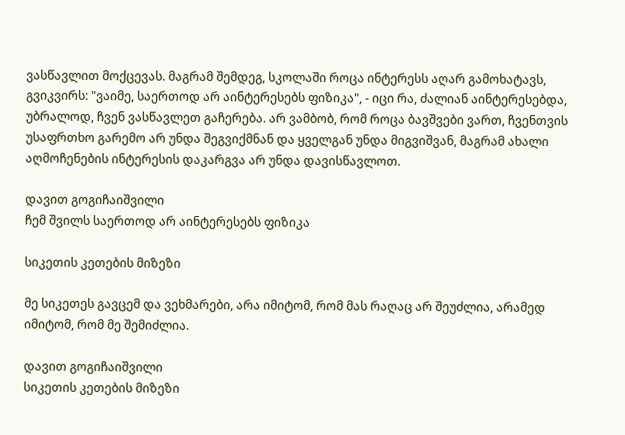ვასწავლით მოქცევას. მაგრამ შემდეგ, სკოლაში როცა ინტერესს აღარ გამოხატავს, გვიკვირს: "ვაიმე, საერთოდ არ აინტერესებს ფიზიკა", - იცი რა, ძალიან აინტერესებდა, უბრალოდ, ჩვენ ვასწავლეთ გაჩერება. არ ვამბობ, რომ როცა ბავშვები ვართ, ჩვენთვის უსაფრთხო გარემო არ უნდა შეგვიქმნან და ყველგან უნდა მიგვიშვან, მაგრამ ახალი აღმოჩენების ინტერესის დაკარგვა არ უნდა დავისწავლოთ.

დავით გოგიჩაიშვილი
ჩემ შვილს საერთოდ არ აინტერესებს ფიზიკა

სიკეთის კეთების მიზეზი

მე სიკეთეს გავცემ და ვეხმარები, არა იმიტომ, რომ მას რაღაც არ შეუძლია, არამედ იმიტომ, რომ მე შემიძლია.

დავით გოგიჩაიშვილი
სიკეთის კეთების მიზეზი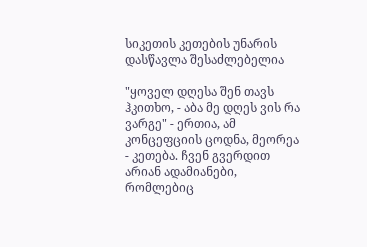სიკეთის კეთების უნარის დასწავლა შესაძლებელია

"ყოველ დღესა შენ თავს ჰკითხო, - აბა მე დღეს ვის რა ვარგე" - ერთია, ამ კონცეფციის ცოდნა, მეორეა - კეთება. ჩვენ გვერდით არიან ადამიანები, რომლებიც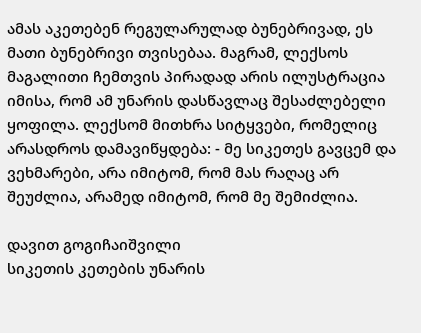ამას აკეთებენ რეგულარულად ბუნებრივად, ეს მათი ბუნებრივი თვისებაა. მაგრამ, ლექსოს მაგალითი ჩემთვის პირადად არის ილუსტრაცია იმისა, რომ ამ უნარის დასწავლაც შესაძლებელი ყოფილა. ლექსომ მითხრა სიტყვები, რომელიც არასდროს დამავიწყდება: - მე სიკეთეს გავცემ და ვეხმარები, არა იმიტომ, რომ მას რაღაც არ შეუძლია, არამედ იმიტომ, რომ მე შემიძლია.

დავით გოგიჩაიშვილი
სიკეთის კეთების უნარის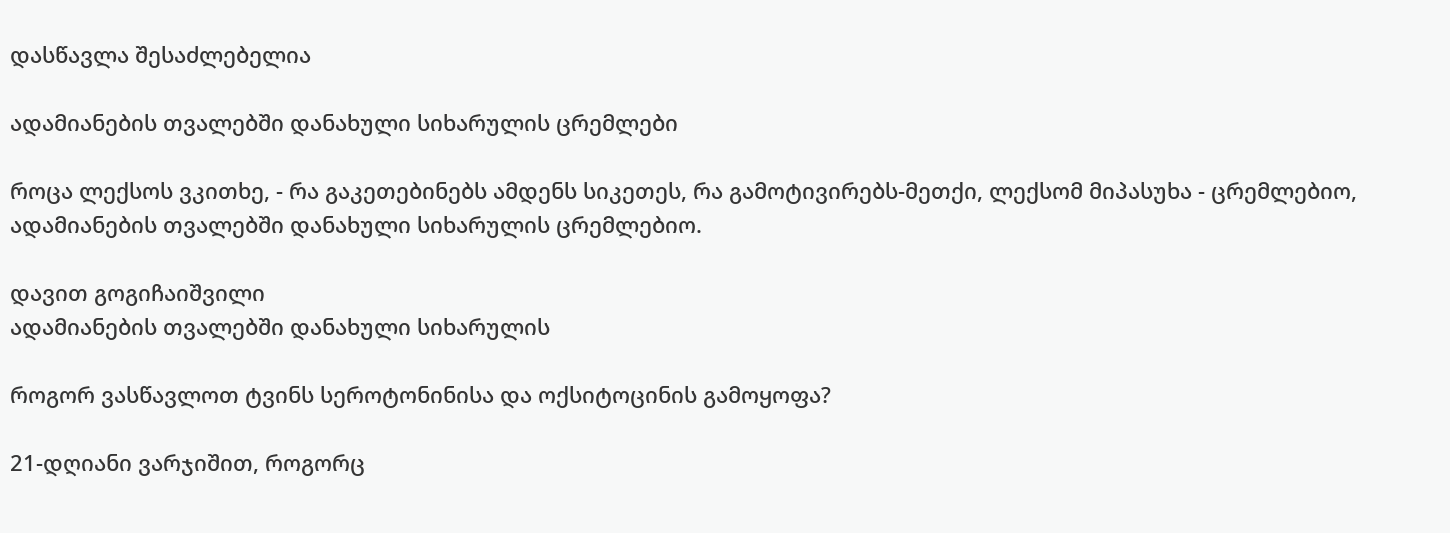დასწავლა შესაძლებელია

ადამიანების თვალებში დანახული სიხარულის ცრემლები

როცა ლექსოს ვკითხე, - რა გაკეთებინებს ამდენს სიკეთეს, რა გამოტივირებს-მეთქი, ლექსომ მიპასუხა - ცრემლებიო, ადამიანების თვალებში დანახული სიხარულის ცრემლებიო.

დავით გოგიჩაიშვილი
ადამიანების თვალებში დანახული სიხარულის

როგორ ვასწავლოთ ტვინს სეროტონინისა და ოქსიტოცინის გამოყოფა?

21-დღიანი ვარჯიშით, როგორც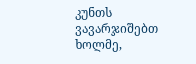კუნთს ვავარჯიშებთ ხოლმე,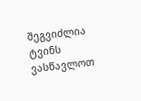შეგვიძლია ტვინს ვასწავლოთ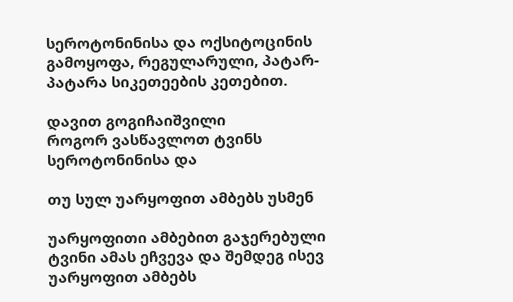სეროტონინისა და ოქსიტოცინის გამოყოფა, რეგულარული, პატარ-პატარა სიკეთეების კეთებით.

დავით გოგიჩაიშვილი
როგორ ვასწავლოთ ტვინს სეროტონინისა და

თუ სულ უარყოფით ამბებს უსმენ

უარყოფითი ამბებით გაჯერებული ტვინი ამას ეჩვევა და შემდეგ ისევ უარყოფით ამბებს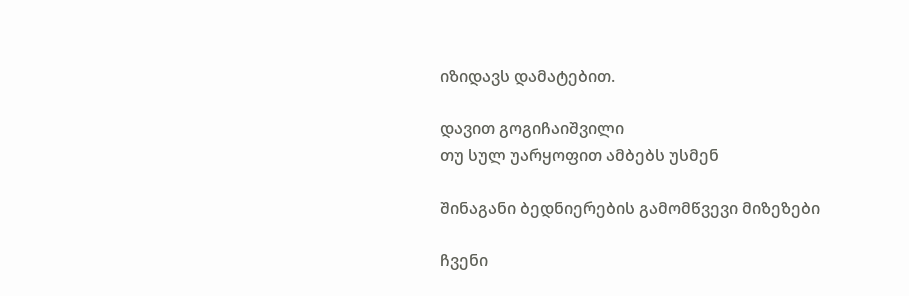იზიდავს დამატებით.

დავით გოგიჩაიშვილი
თუ სულ უარყოფით ამბებს უსმენ

შინაგანი ბედნიერების გამომწვევი მიზეზები

ჩვენი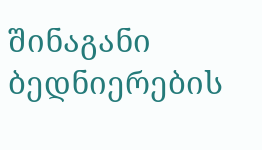შინაგანი ბედნიერების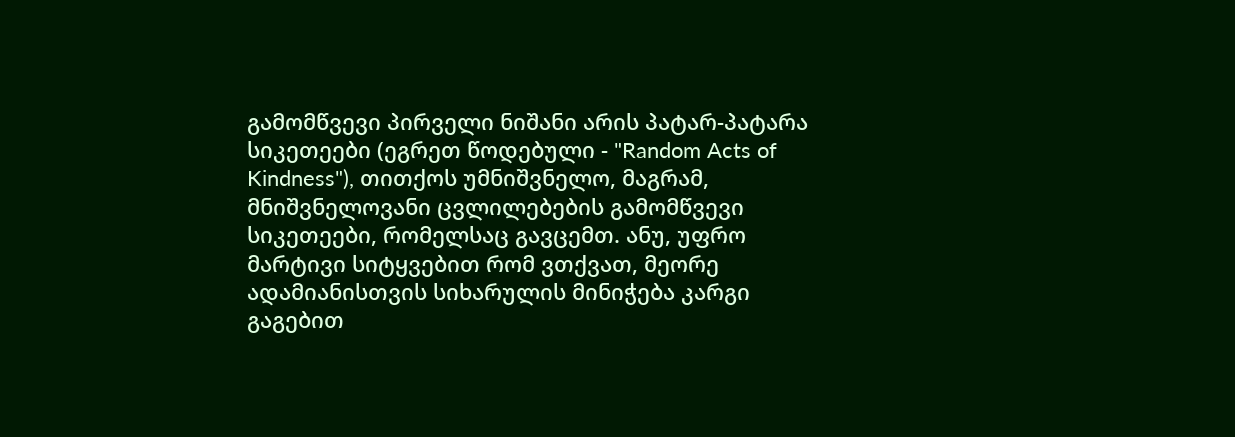გამომწვევი პირველი ნიშანი არის პატარ-პატარა სიკეთეები (ეგრეთ წოდებული - "Random Acts of Kindness"), თითქოს უმნიშვნელო, მაგრამ, მნიშვნელოვანი ცვლილებების გამომწვევი სიკეთეები, რომელსაც გავცემთ. ანუ, უფრო მარტივი სიტყვებით რომ ვთქვათ, მეორე ადამიანისთვის სიხარულის მინიჭება კარგი გაგებით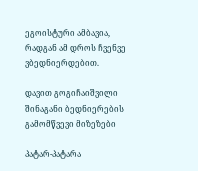ეგოისტური ამბავია, რადგან ამ დროს ჩვენვე ვბედნიერდებით.

დავით გოგიჩაიშვილი
შინაგანი ბედნიერების გამომწვევი მიზეზები

პატარ-პატარა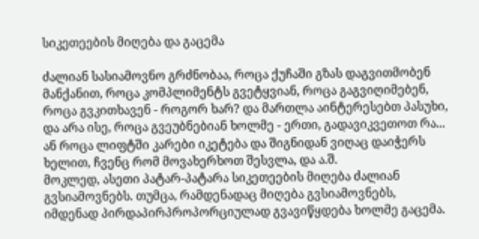სიკეთეების მიღება და გაცემა

ძალიან სასიამოვნო გრძნობაა, როცა ქუჩაში გზას დაგვითმობენ მანქანით, როცა კომპლიმენტს გვეტყვიან, როცა გაგვიღიმებენ, როცა გვკითხავენ - როგორ ხარ? და მართლა აინტერესებთ პასუხი, და არა ისე, როცა გვეუბნებიან ხოლმე - ერთი, გადავიკვეთოთ რა... ან როცა ლიფტში კარები იკეტება და შიგნიდან ვიღაც დაიჭერს ხელით, ჩვენც რომ მოვახერხოთ შესვლა, და ა.შ.
მოკლედ, ასეთი პატარ-პატარა სიკეთეების მიღება ძალიან გვსიამოვნებს. თუმცა, რამდენადაც მიღება გვსიამოვნებს, იმდენად პირდაპირპროპორციულად გვავიწყდება ხოლმე გაცემა.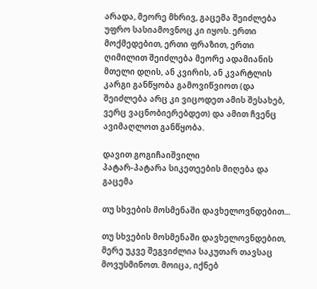არადა, მეორე მხრივ, გაცემა შეიძლება უფრო სასიამოვნოც კი იყოს. ერთი მოქმედებით, ერთი ფრაზით, ერთი ღიმილით შეიძლება მეორე ადამიანის მთელი დღის, ან კვირის, ან კვარტლის კარგი განწყობა გამოვიწვიოთ (და შეიძლება არც კი ვიცოდეთ ამის შესახებ, ვერც ვაცნობიერებდეთ) და ამით ჩვენც ავიმაღლოთ განწყობა.

დავით გოგიჩაიშვილი
პატარ-პატარა სიკეთეების მიღება და გაცემა

თუ სხვების მოსმენაში დავხელოვნდებით...

თუ სხვების მოსმენაში დავხელოვნდებით, მერე უკვე შეგვიძლია საკუთარ თავსაც მოვუსმინოთ. მოიცა, იქნებ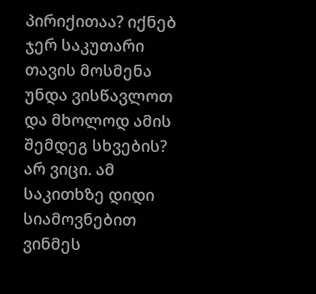პირიქითაა? იქნებ ჯერ საკუთარი თავის მოსმენა უნდა ვისწავლოთ და მხოლოდ ამის შემდეგ სხვების? არ ვიცი. ამ საკითხზე დიდი სიამოვნებით ვინმეს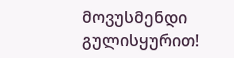მოვუსმენდი გულისყურით!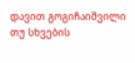დავით გოგიჩაიშვილი
თუ სხვების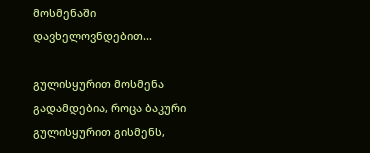მოსმენაში დავხელოვნდებით...

გულისყურით მოსმენა გადამდებია, როცა ბაკური გულისყურით გისმენს,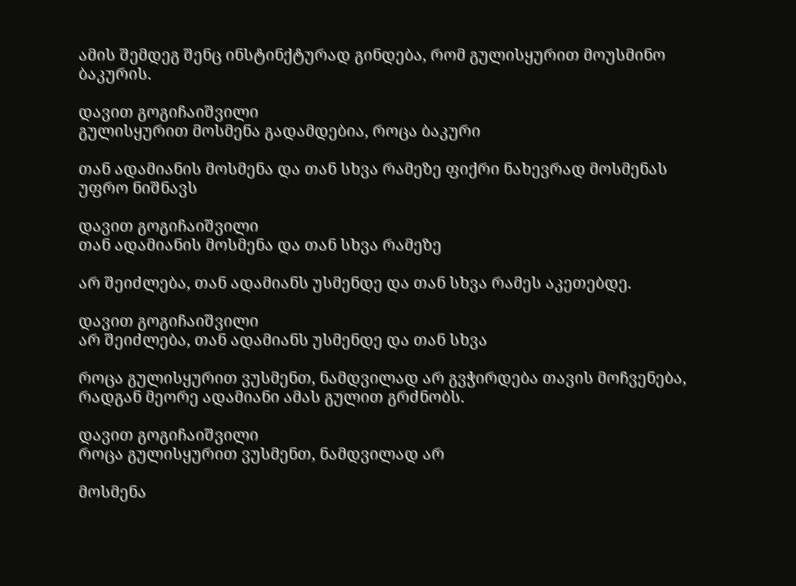ამის შემდეგ შენც ინსტინქტურად გინდება, რომ გულისყურით მოუსმინო ბაკურის.

დავით გოგიჩაიშვილი
გულისყურით მოსმენა გადამდებია, როცა ბაკური

თან ადამიანის მოსმენა და თან სხვა რამეზე ფიქრი ნახევრად მოსმენას უფრო ნიშნავს

დავით გოგიჩაიშვილი
თან ადამიანის მოსმენა და თან სხვა რამეზე

არ შეიძლება, თან ადამიანს უსმენდე და თან სხვა რამეს აკეთებდე.

დავით გოგიჩაიშვილი
არ შეიძლება, თან ადამიანს უსმენდე და თან სხვა

როცა გულისყურით ვუსმენთ, ნამდვილად არ გვჭირდება თავის მოჩვენება, რადგან მეორე ადამიანი ამას გულით გრძნობს.

დავით გოგიჩაიშვილი
როცა გულისყურით ვუსმენთ, ნამდვილად არ

მოსმენა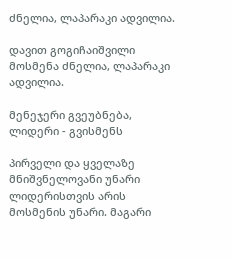ძნელია, ლაპარაკი ადვილია.

დავით გოგიჩაიშვილი
მოსმენა ძნელია, ლაპარაკი ადვილია.

მენეჯერი გვეუბნება, ლიდერი - გვისმენს

პირველი და ყველაზე მნიშვნელოვანი უნარი ლიდერისთვის არის მოსმენის უნარი. მაგარი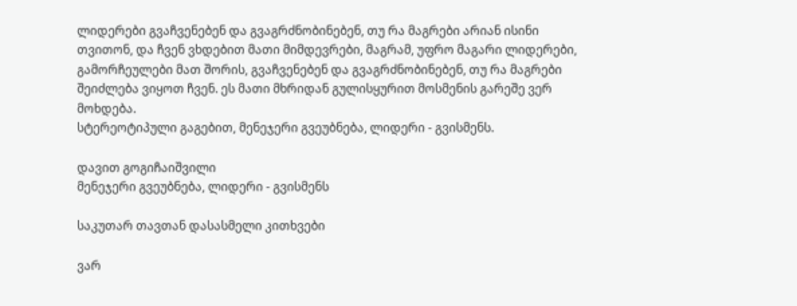ლიდერები გვაჩვენებენ და გვაგრძნობინებენ, თუ რა მაგრები არიან ისინი თვითონ, და ჩვენ ვხდებით მათი მიმდევრები, მაგრამ, უფრო მაგარი ლიდერები, გამორჩეულები მათ შორის, გვაჩვენებენ და გვაგრძნობინებენ, თუ რა მაგრები შეიძლება ვიყოთ ჩვენ. ეს მათი მხრიდან გულისყურით მოსმენის გარეშე ვერ მოხდება.
სტერეოტიპული გაგებით, მენეჯერი გვეუბნება, ლიდერი - გვისმენს.

დავით გოგიჩაიშვილი
მენეჯერი გვეუბნება, ლიდერი - გვისმენს

საკუთარ თავთან დასასმელი კითხვები

ვარ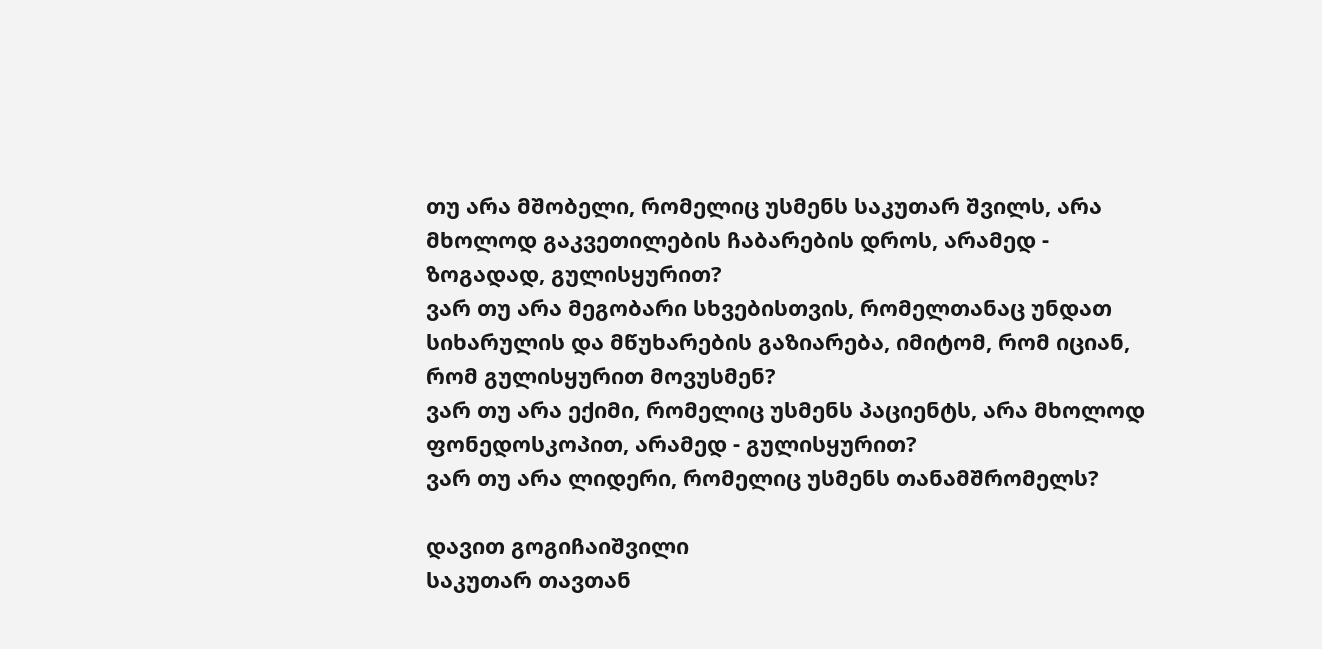თუ არა მშობელი, რომელიც უსმენს საკუთარ შვილს, არა მხოლოდ გაკვეთილების ჩაბარების დროს, არამედ - ზოგადად, გულისყურით?
ვარ თუ არა მეგობარი სხვებისთვის, რომელთანაც უნდათ სიხარულის და მწუხარების გაზიარება, იმიტომ, რომ იციან, რომ გულისყურით მოვუსმენ?
ვარ თუ არა ექიმი, რომელიც უსმენს პაციენტს, არა მხოლოდ ფონედოსკოპით, არამედ - გულისყურით?
ვარ თუ არა ლიდერი, რომელიც უსმენს თანამშრომელს?

დავით გოგიჩაიშვილი
საკუთარ თავთან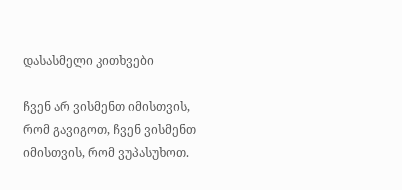დასასმელი კითხვები

ჩვენ არ ვისმენთ იმისთვის, რომ გავიგოთ, ჩვენ ვისმენთ იმისთვის, რომ ვუპასუხოთ.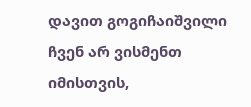დავით გოგიჩაიშვილი
ჩვენ არ ვისმენთ იმისთვის,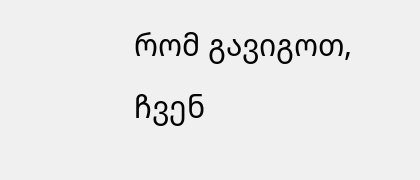რომ გავიგოთ, ჩვენ